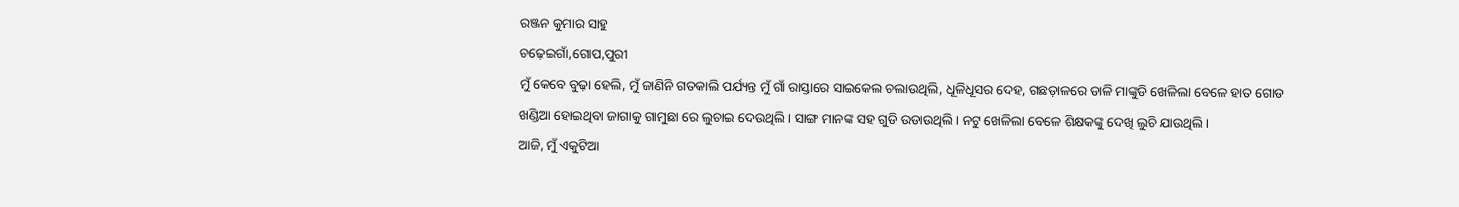ରଞ୍ଜନ କୁମାର ସାହୁ
ଚଢ଼େଇଗାଁ,ଗୋପ,ପୁରୀ
ମୁଁ କେବେ ବୁଢ଼ା ହେଲି, ମୁଁ ଜାଣିନି ଗତକାଲି ପର୍ଯ୍ୟନ୍ତ ମୁଁ ଗାଁ ରାସ୍ତାରେ ସାଇକେଲ ଚଲାଉଥିଲି, ଧୂଳିଧୂସର ଦେହ, ଗଛଡ଼ାଳରେ ଡାଳି ମାଙ୍କୁଡି ଖେଳିଲା ବେଳେ ହାତ ଗୋଡ ଖଣ୍ଡିଆ ହୋଇଥିବା ଜାଗାକୁ ଗାମୁଛା ରେ ଲୁଚାଇ ଦେଉଥିଲି। ସାଙ୍ଗ ମାନଙ୍କ ସହ ଗୁଡି ଉଡାଉଥିଲି। ନଟୁ ଖେଳିଲା ବେଳେ ଶିକ୍ଷକଙ୍କୁ ଦେଖି ଲୁଚି ଯାଉଥିଲି।
ଆଜି, ମୁଁ ଏକୁଟିଆ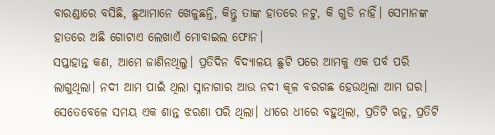ବାରଣ୍ଡାରେ ବସିଛି, ଛୁଆମାନେ ଖେଳୁଛନ୍ତି, କିନ୍ତୁ ତାଙ୍କ ହାତରେ ନଟୁ, କି ଗୁଡି ନାହିଁ। ସେମାନଙ୍କ ହାତରେ ଅଛି ଗୋଟାଏ ଲେଖାଏଁ ମୋବାଇଲ ଫୋନ।
ସପ୍ତାହାନ୍ତ କଣ, ଆମେ ଜାଣିନଥିଲୁ। ପ୍ରତିଦିନ ବିଦ୍ୟାଳୟ ଛୁଟି ପରେ ଆମକୁ ଏକ ପର୍ବ ପରି ଲାଗୁଥିଲା। ନଦୀ ଆମ ପାଇଁ ଥିଲା ସ୍ନାନାଗାର ଆଉ ନଦୀ କୂଳ ବରଗଛ ହେଉଥିଲା ଆମ ଘର।
ସେତେବେଳେ ସମୟ ଏକ ଶାନ୍ତ ଝରଣା ପରି ଥିଲା। ଧୀରେ ଧୀରେ ବହୁଥିଲା, ପ୍ରତିଟି ଋତୁ, ପ୍ରତିଟି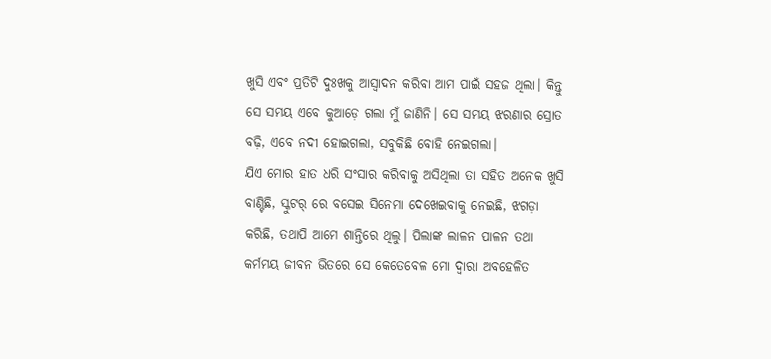ଖୁସି ଏବଂ ପ୍ରତିଟି ଦୁଃଖକୁ ଆସ୍ବାଦନ କରିବା ଆମ ପାଇଁ ସହଜ ଥିଲା। କିନ୍ତୁ ସେ ସମୟ ଏବେ କୁଆଡ଼େ ଗଲା ମୁଁ ଜାଣିନି। ସେ ସମୟ ଝରଣାର ସ୍ରୋତ ବଢ଼ି, ଏବେ ନଦୀ ହୋଇଗଲା, ସବୁକିଛି ବୋହି ନେଇଗଲା।
ଯିଏ ମୋର ହାତ ଧରି ସଂସାର କରିବାକୁ ଅସିଥିଲା ତା ସହିତ ଅନେକ ଖୁସି ବାଣ୍ଟିଛି, ସ୍କୁଟର୍ ରେ ବସେଇ ସିନେମା ଦେଖେଇବାକୁ ନେଇଛି, ଝଗଡ଼ା କରିଛି, ତଥାପି ଆମେ ଶାନ୍ତିରେ ଥିଲୁ। ପିଲାଙ୍କ ଲାଳନ ପାଳନ ତଥା କର୍ମମୟ ଜୀବନ ଭିତରେ ସେ କେତେବେଳ ମୋ ଦ୍ୱାରା ଅବହେଳିତ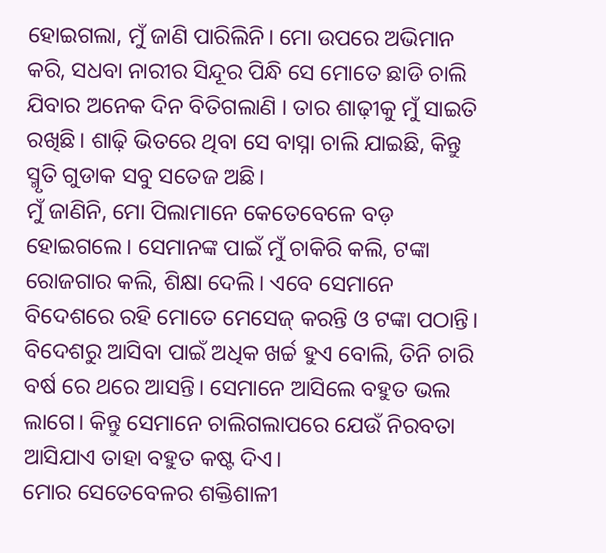ହୋଇଗଲା, ମୁଁ ଜାଣି ପାରିଲିନି। ମୋ ଉପରେ ଅଭିମାନ କରି, ସଧବା ନାରୀର ସିନ୍ଦୂର ପିନ୍ଧି ସେ ମୋତେ ଛାଡି ଚାଲି ଯିବାର ଅନେକ ଦିନ ବିତିଗଲାଣି । ତାର ଶାଢ଼ୀକୁ ମୁଁ ସାଇତି ରଖିଛି। ଶାଢ଼ି ଭିତରେ ଥିବା ସେ ବାସ୍ନା ଚାଲି ଯାଇଛି, କିନ୍ତୁ ସ୍ମୃତି ଗୁଡାକ ସବୁ ସତେଜ ଅଛି।
ମୁଁ ଜାଣିନି, ମୋ ପିଲାମାନେ କେତେବେଳେ ବଡ଼ ହୋଇଗଲେ। ସେମାନଙ୍କ ପାଇଁ ମୁଁ ଚାକିରି କଲି, ଟଙ୍କା ରୋଜଗାର କଲି, ଶିକ୍ଷା ଦେଲି। ଏବେ ସେମାନେ ବିଦେଶରେ ରହି ମୋତେ ମେସେଜ୍ କରନ୍ତି ଓ ଟଙ୍କା ପଠାନ୍ତି। ବିଦେଶରୁ ଆସିବା ପାଇଁ ଅଧିକ ଖର୍ଚ୍ଚ ହୁଏ ବୋଲି, ତିନି ଚାରି ବର୍ଷ ରେ ଥରେ ଆସନ୍ତି। ସେମାନେ ଆସିଲେ ବହୁତ ଭଲ ଲାଗେ। କିନ୍ତୁ ସେମାନେ ଚାଲିଗଲାପରେ ଯେଉଁ ନିରବତା ଆସିଯାଏ ତାହା ବହୁତ କଷ୍ଟ ଦିଏ।
ମୋର ସେତେବେଳର ଶକ୍ତିଶାଳୀ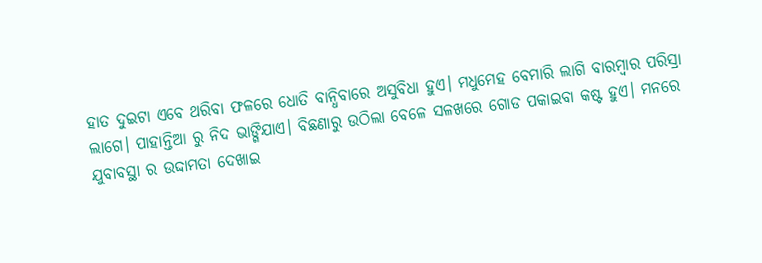ହାତ ଦୁଇଟା ଏବେ ଥରିବା ଫଳରେ ଧୋତି ବାନ୍ଧିବାରେ ଅସୁବିଧା ହୁଏ। ମଧୁମେହ ବେମାରି ଲାଗି ବାରମ୍ଵାର ପରିସ୍ରା ଲାଗେ। ପାହାନ୍ତିଆ ରୁ ନିଦ ଭାଙ୍ଗିଯାଏ। ବିଛଣାରୁ ଉଠିଲା ବେଳେ ସଳଖରେ ଗୋଡ ପକାଇବା କଷ୍ଟ ହୁଏ। ମନରେ ଯୁବାବସ୍ଥା ର ଉଦ୍ଦାମତା ଦେଖାଇ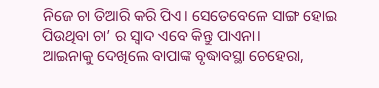ନିଜେ ଚା ତିଆରି କରି ପିଏ। ସେତେବେଳେ ସାଙ୍ଗ ହୋଇ ପିଉଥିବା ଚା’ ର ସ୍ଵାଦ ଏବେ କିନ୍ତୁ ପାଏନା।
ଆଇନାକୁ ଦେଖିଲେ ବାପାଙ୍କ ବୃଦ୍ଧାବସ୍ଥା ଚେହେରା,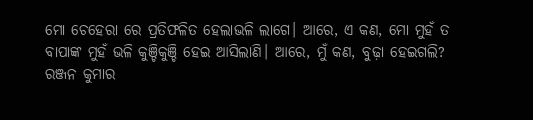ମୋ ଚେହେରା ରେ ପ୍ରତିଫଳିତ ହେଲାଭଳି ଲାଗେ। ଆରେ, ଏ କଣ, ମୋ ମୁହଁ ତ ବାପାଙ୍କ ମୁହଁ ଭଳି କୁଞ୍ଚିକୁଞ୍ଚି ହେଇ ଆସିଲାଣି। ଆରେ, ମୁଁ କଣ, ବୁଢ଼ା ହେଇଗଲି?
ରଞ୍ଜନ କୁମାର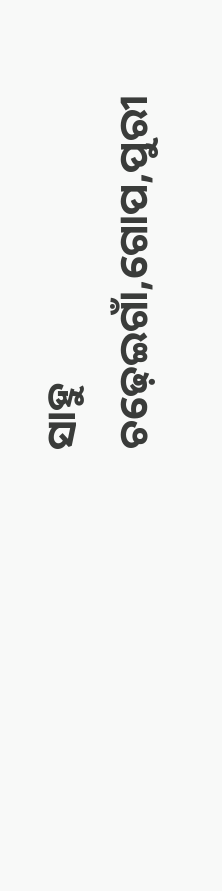ସାହୁ
ଚଢ଼େଇଗାଁ,ଗୋପ,ପୁରୀ